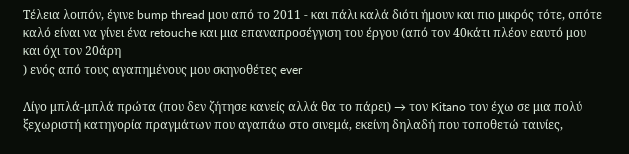Τέλεια λοιπόν, έγινε bump thread μου από το 2011 - και πάλι καλά διότι ήμουν και πιο μικρός τότε, οπότε καλό είναι να γίνει ένα retouche και μια επαναπροσέγγιση του έργου (από τον 40κάτι πλέον εαυτό μου και όχι τον 20άρη
) ενός από τους αγαπημένους μου σκηνοθέτες ever

Λίγο μπλά-μπλά πρώτα (που δεν ζήτησε κανείς αλλά θα το πάρει) → τον Kitano τον έχω σε μια πολύ ξεχωριστή κατηγορία πραγμάτων που αγαπάω στο σινεμά, εκείνη δηλαδή που τοποθετώ ταινίες,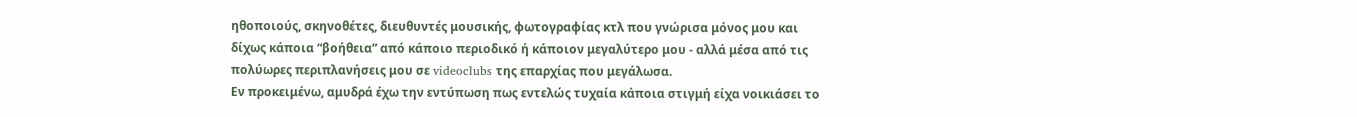ηθοποιούς, σκηνοθέτες, διευθυντές μουσικής, φωτογραφίας κτλ που γνώρισα μόνος μου και δίχως κάποια “βοήθεια” από κάποιο περιοδικό ή κάποιον μεγαλύτερο μου - αλλά μέσα από τις πολύωρες περιπλανήσεις μου σε videoclubs της επαρχίας που μεγάλωσα.
Εν προκειμένω, αμυδρά έχω την εντύπωση πως εντελώς τυχαία κάποια στιγμή είχα νοικιάσει το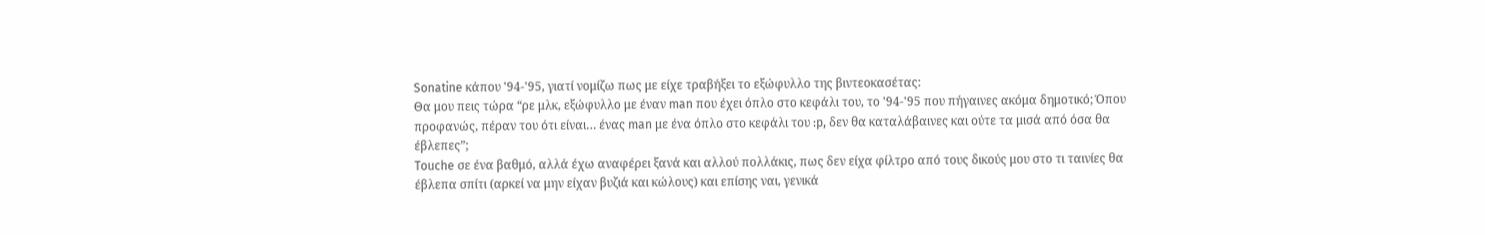Sonatine κάπου '94-'95, γιατί νομίζω πως με είχε τραβήξει το εξώφυλλο της βιντεοκασέτας:
Θα μου πεις τώρα “ρε μλκ, εξώφυλλο με έναν man που έχει όπλο στο κεφάλι του, το '94-'95 που πήγαινες ακόμα δημοτικό; Όπου προφανώς, πέραν του ότι είναι… ένας man με ένα όπλο στο κεφάλι του :p, δεν θα καταλάβαινες και ούτε τα μισά από όσα θα έβλεπες”;
Touche σε ένα βαθμό, αλλά έχω αναφέρει ξανά και αλλού πολλάκις, πως δεν είχα φίλτρο από τους δικούς μου στο τι ταινίες θα έβλεπα σπίτι (αρκεί να μην είχαν βυζιά και κώλους) και επίσης ναι, γενικά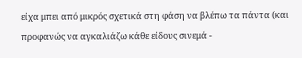είχα μπει από μικρός σχετικά στη φάση να βλέπω τα πάντα (και προφανώς να αγκαλιάζω κάθε είδους σινεμά -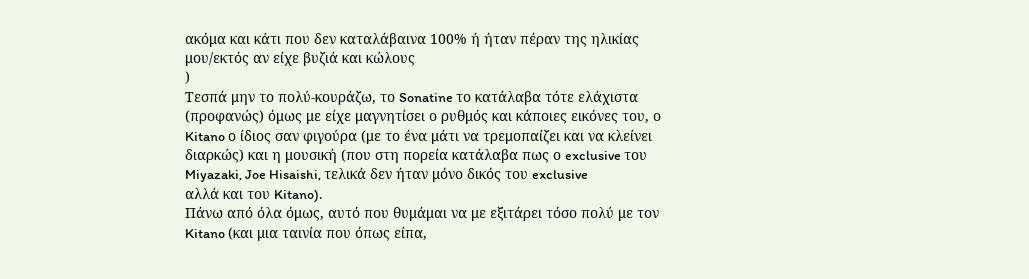ακόμα και κάτι που δεν καταλάβαινα 100% ή ήταν πέραν της ηλικίας μου/εκτός αν είχε βυζιά και κώλους
)
Τεσπά μην το πολύ-κουράζω, το Sonatine το κατάλαβα τότε ελάχιστα (προφανώς) όμως με είχε μαγνητίσει ο ρυθμός και κάποιες εικόνες του, ο Kitano ο ίδιος σαν φιγούρα (με το ένα μάτι να τρεμοπαίζει και να κλείνει διαρκώς) και η μουσική (που στη πορεία κατάλαβα πως ο exclusive του Miyazaki, Joe Hisaishi, τελικά δεν ήταν μόνο δικός του exclusive
αλλά και του Kitano).
Πάνω από όλα όμως, αυτό που θυμάμαι να με εξιτάρει τόσο πολύ με τον Kitano (και μια ταινία που όπως είπα,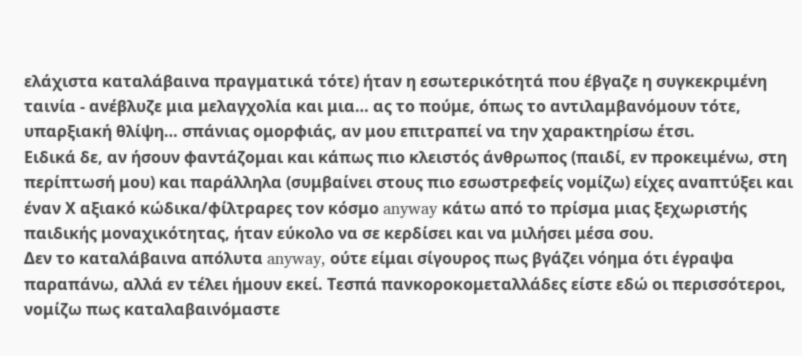ελάχιστα καταλάβαινα πραγματικά τότε) ήταν η εσωτερικότητά που έβγαζε η συγκεκριμένη ταινία - ανέβλυζε μια μελαγχολία και μια… ας το πούμε, όπως το αντιλαμβανόμουν τότε, υπαρξιακή θλίψη… σπάνιας ομορφιάς, αν μου επιτραπεί να την χαρακτηρίσω έτσι.
Ειδικά δε, αν ήσουν φαντάζομαι και κάπως πιο κλειστός άνθρωπος (παιδί, εν προκειμένω, στη περίπτωσή μου) και παράλληλα (συμβαίνει στους πιο εσωστρεφείς νομίζω) είχες αναπτύξει και έναν Χ αξιακό κώδικα/φίλτραρες τον κόσμο anyway κάτω από το πρίσμα μιας ξεχωριστής παιδικής μοναχικότητας, ήταν εύκολο να σε κερδίσει και να μιλήσει μέσα σου.
Δεν το καταλάβαινα απόλυτα anyway, ούτε είμαι σίγουρος πως βγάζει νόημα ότι έγραψα παραπάνω, αλλά εν τέλει ήμουν εκεί. Τεσπά πανκοροκομεταλλάδες είστε εδώ οι περισσότεροι, νομίζω πως καταλαβαινόμαστε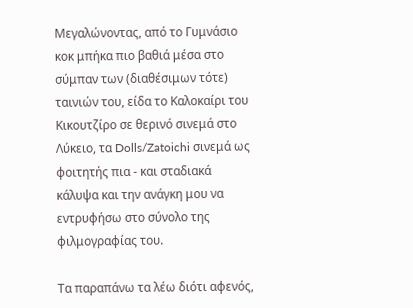Μεγαλώνοντας, από το Γυμνάσιο κοκ μπήκα πιο βαθιά μέσα στο σύμπαν των (διαθέσιμων τότε) ταινιών του, είδα το Καλοκαίρι του Κικουτζίρο σε θερινό σινεμά στο Λύκειο, τα Dolls/Zatoichi σινεμά ως φοιτητής πια - και σταδιακά κάλυψα και την ανάγκη μου να εντρυφήσω στο σύνολο της φιλμογραφίας του.

Τα παραπάνω τα λέω διότι αφενός,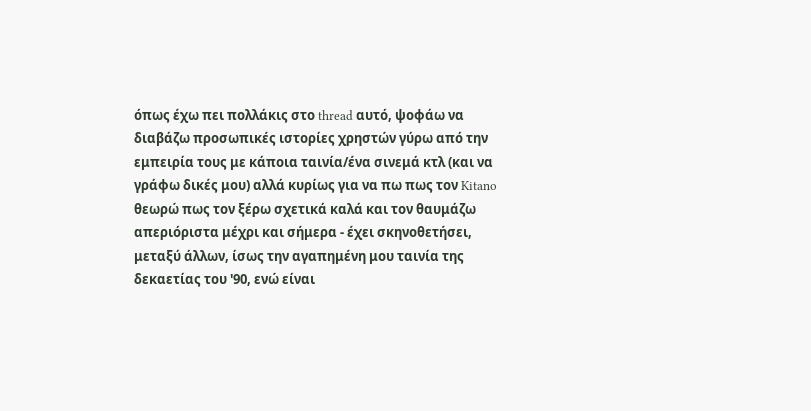όπως έχω πει πολλάκις στο thread αυτό, ψοφάω να διαβάζω προσωπικές ιστορίες χρηστών γύρω από την εμπειρία τους με κάποια ταινία/ένα σινεμά κτλ (και να γράφω δικές μου) αλλά κυρίως για να πω πως τον Kitano θεωρώ πως τον ξέρω σχετικά καλά και τον θαυμάζω απεριόριστα μέχρι και σήμερα - έχει σκηνοθετήσει, μεταξύ άλλων, ίσως την αγαπημένη μου ταινία της δεκαετίας του '90, ενώ είναι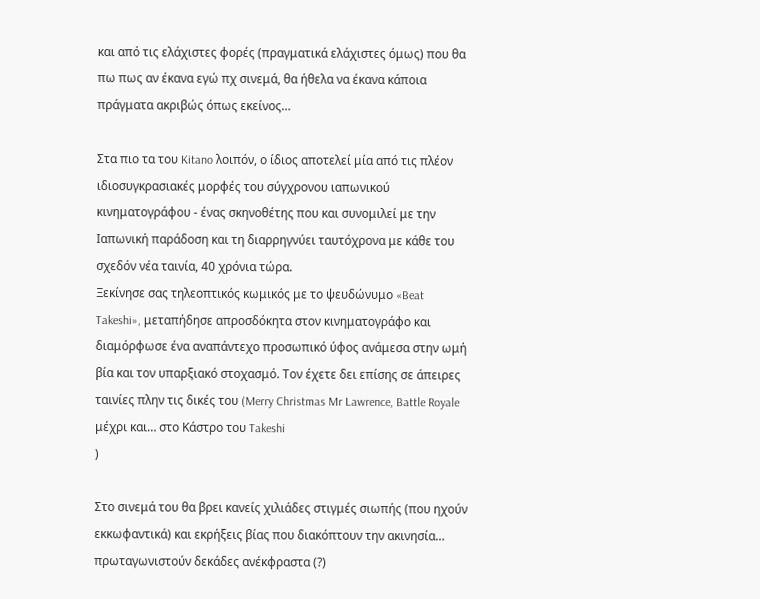και από τις ελάχιστες φορές (πραγματικά ελάχιστες όμως) που θα πω πως αν έκανα εγώ πχ σινεμά, θα ήθελα να έκανα κάποια πράγματα ακριβώς όπως εκείνος…

Στα πιο τα του Kitano λοιπόν, ο ίδιος αποτελεί μία από τις πλέον ιδιοσυγκρασιακές μορφές του σύγχρονου ιαπωνικού κινηματογράφου - ένας σκηνοθέτης που και συνομιλεί με την Ιαπωνική παράδοση και τη διαρρηγνύει ταυτόχρονα με κάθε του σχεδόν νέα ταινία, 40 χρόνια τώρα.
Ξεκίνησε σας τηλεοπτικός κωμικός με το ψευδώνυμο «Beat Takeshi», μεταπήδησε απροσδόκητα στον κινηματογράφο και διαμόρφωσε ένα αναπάντεχο προσωπικό ύφος ανάμεσα στην ωμή βία και τον υπαρξιακό στοχασμό. Τον έχετε δει επίσης σε άπειρες ταινίες πλην τις δικές του (Merry Christmas Mr Lawrence, Battle Royale μέχρι και… στο Κάστρο του Takeshi
)

Στο σινεμά του θα βρει κανείς χιλιάδες στιγμές σιωπής (που ηχούν εκκωφαντικά) και εκρήξεις βίας που διακόπτουν την ακινησία… πρωταγωνιστούν δεκάδες ανέκφραστα (?)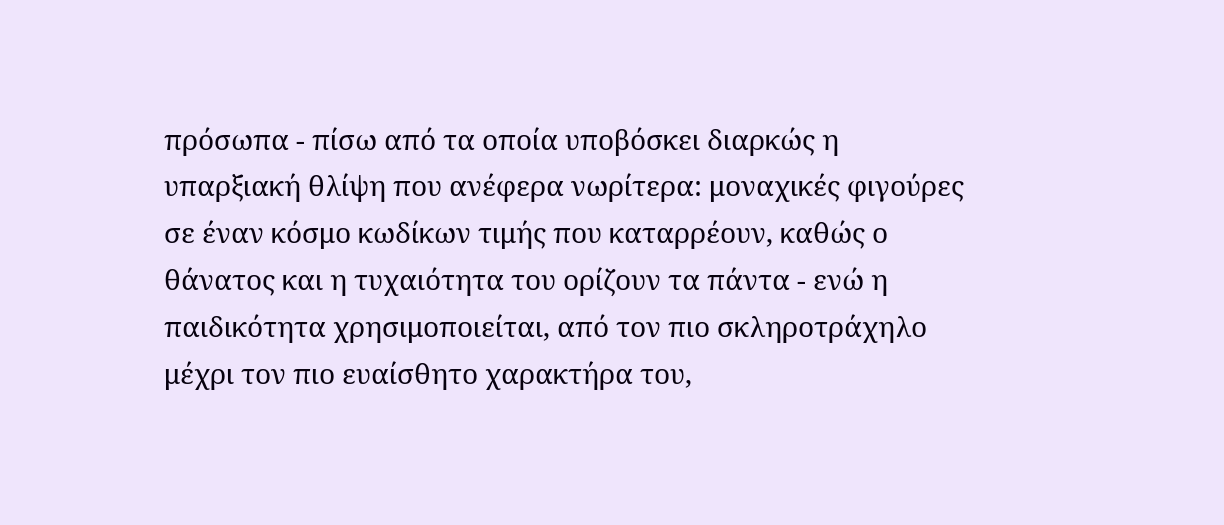πρόσωπα - πίσω από τα οποία υποβόσκει διαρκώς η υπαρξιακή θλίψη που ανέφερα νωρίτερα: μοναχικές φιγούρες σε έναν κόσμο κωδίκων τιμής που καταρρέουν, καθώς ο θάνατος και η τυχαιότητα του ορίζουν τα πάντα - ενώ η παιδικότητα χρησιμοποιείται, από τον πιο σκληροτράχηλο μέχρι τον πιο ευαίσθητο χαρακτήρα του,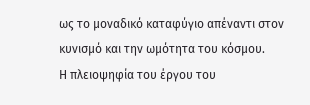ως το μοναδικό καταφύγιο απέναντι στον κυνισμό και την ωμότητα του κόσμου.
Η πλειοψηφία του έργου του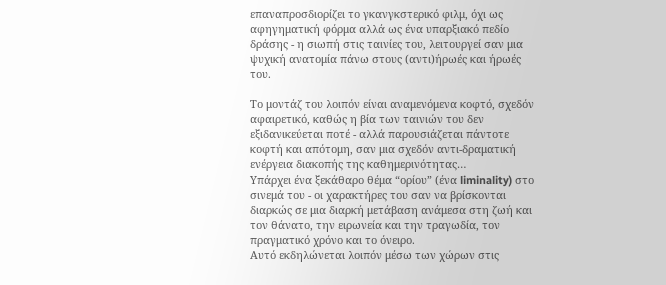επαναπροσδιορίζει το γκανγκστερικό φιλμ, όχι ως αφηγηματική φόρμα αλλά ως ένα υπαρξιακό πεδίο δράσης - η σιωπή στις ταινίες του, λειτουργεί σαν μια ψυχική ανατομία πάνω στους (αντι)ήρωές και ήρωές του.

Το μοντάζ του λοιπόν είναι αναμενόμενα κοφτό, σχεδόν αφαιρετικό, καθώς η βία των ταινιών του δεν εξιδανικεύεται ποτέ - αλλά παρουσιάζεται πάντοτε κοφτή και απότομη, σαν μια σχεδόν αντι-δραματική ενέργεια διακοπής της καθημερινότητας…
Υπάρχει ένα ξεκάθαρο θέμα “ορίου” (ένα liminality) στο σινεμά του - οι χαρακτήρες του σαν να βρίσκονται διαρκώς σε μια διαρκή μετάβαση ανάμεσα στη ζωή και τον θάνατο, την ειρωνεία και την τραγωδία, τον πραγματικό χρόνο και το όνειρο.
Αυτό εκδηλώνεται λοιπόν μέσω των χώρων στις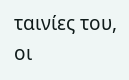ταινίες του, οι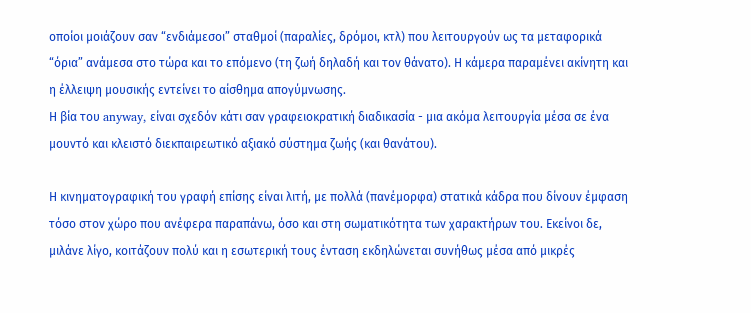οποίοι μοιάζουν σαν “ενδιάμεσοι” σταθμοί (παραλίες, δρόμοι, κτλ) που λειτουργούν ως τα μεταφορικά “όρια” ανάμεσα στο τώρα και το επόμενο (τη ζωή δηλαδή και τον θάνατο). Η κάμερα παραμένει ακίνητη και η έλλειψη μουσικής εντείνει το αίσθημα απογύμνωσης.
Η βία του anyway, είναι σχεδόν κάτι σαν γραφειοκρατική διαδικασία - μια ακόμα λειτουργία μέσα σε ένα μουντό και κλειστό διεκπαιρεωτικό αξιακό σύστημα ζωής (και θανάτου).

Η κινηματογραφική του γραφή επίσης είναι λιτή, με πολλά (πανέμορφα) στατικά κάδρα που δίνουν έμφαση τόσο στον χώρο που ανέφερα παραπάνω, όσο και στη σωματικότητα των χαρακτήρων του. Εκείνοι δε, μιλάνε λίγο, κοιτάζουν πολύ και η εσωτερική τους ένταση εκδηλώνεται συνήθως μέσα από μικρές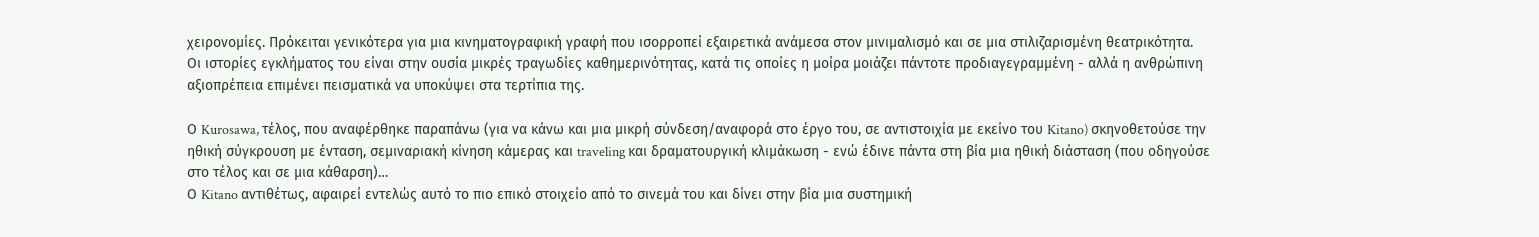χειρονομίες. Πρόκειται γενικότερα για μια κινηματογραφική γραφή που ισορροπεί εξαιρετικά ανάμεσα στον μινιμαλισμό και σε μια στιλιζαρισμένη θεατρικότητα.
Οι ιστορίες εγκλήματος του είναι στην ουσία μικρές τραγωδίες καθημερινότητας, κατά τις οποίες η μοίρα μοιάζει πάντοτε προδιαγεγραμμένη - αλλά η ανθρώπινη αξιοπρέπεια επιμένει πεισματικά να υποκύψει στα τερτίπια της.

Ο Kurosawa, τέλος, που αναφέρθηκε παραπάνω (για να κάνω και μια μικρή σύνδεση/αναφορά στο έργο του, σε αντιστοιχία με εκείνο του Kitano) σκηνοθετούσε την ηθική σύγκρουση με ένταση, σεμιναριακή κίνηση κάμερας και traveling και δραματουργική κλιμάκωση - ενώ έδινε πάντα στη βία μια ηθική διάσταση (που οδηγούσε στο τέλος και σε μια κάθαρση)…
Ο Kitano αντιθέτως, αφαιρεί εντελώς αυτό το πιο επικό στοιχείο από το σινεμά του και δίνει στην βία μια συστημική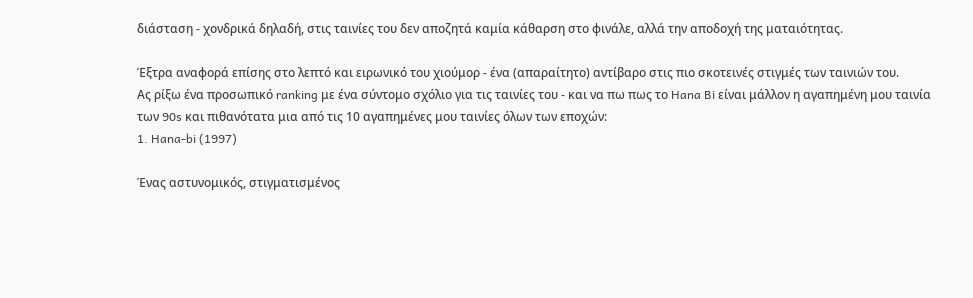διάσταση - χονδρικά δηλαδή, στις ταινίες του δεν αποζητά καμία κάθαρση στο φινάλε, αλλά την αποδοχή της ματαιότητας.

Έξτρα αναφορά επίσης στο λεπτό και ειρωνικό του χιούμορ - ένα (απαραίτητο) αντίβαρο στις πιο σκοτεινές στιγμές των ταινιών του.
Ας ρίξω ένα προσωπικό ranking με ένα σύντομο σχόλιο για τις ταινίες του - και να πω πως το Hana Bi είναι μάλλον η αγαπημένη μου ταινία των 90s και πιθανότατα μια από τις 10 αγαπημένες μου ταινίες όλων των εποχών:
1. Hana-bi (1997)

Ένας αστυνομικός, στιγματισμένος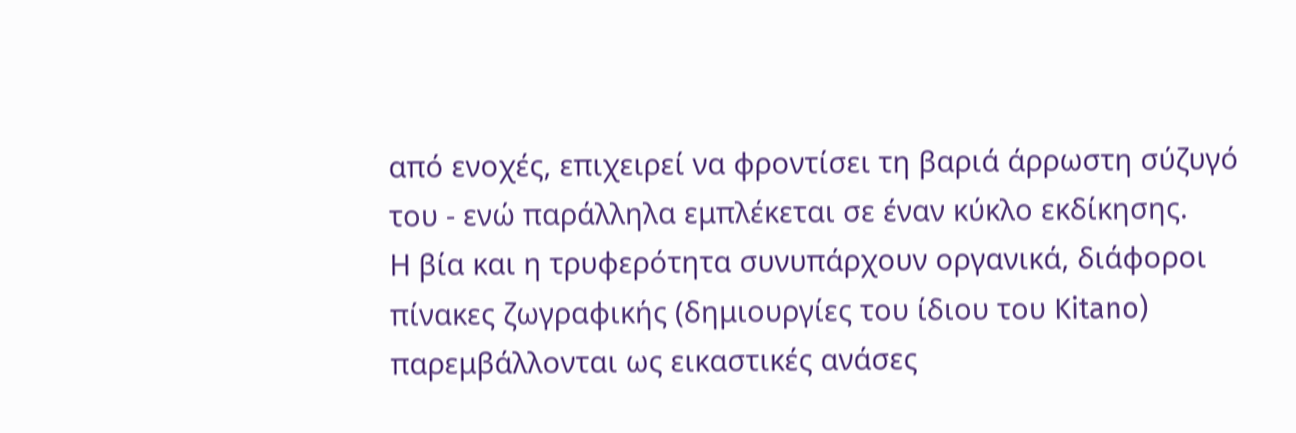από ενοχές, επιχειρεί να φροντίσει τη βαριά άρρωστη σύζυγό του - ενώ παράλληλα εμπλέκεται σε έναν κύκλο εκδίκησης.
Η βία και η τρυφερότητα συνυπάρχουν οργανικά, διάφοροι πίνακες ζωγραφικής (δημιουργίες του ίδιου του Kitano) παρεμβάλλονται ως εικαστικές ανάσες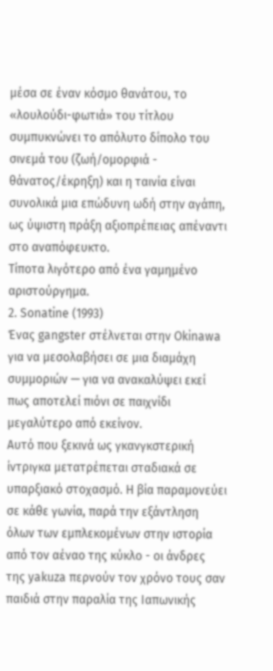μέσα σε έναν κόσμο θανάτου, το «λουλούδι-φωτιά» του τίτλου συμπυκνώνει το απόλυτο δίπολο του σινεμά του (ζωή/ομορφιά - θάνατος/έκρηξη) και η ταινία είναι συνολικά μια επώδυνη ωδή στην αγάπη, ως ύψιστη πράξη αξιοπρέπειας απέναντι στο αναπόφευκτο.
Τίποτα λιγότερο από ένα γαμημένο αριστούργημα.
2. Sonatine (1993)
Ένας gangster στέλνεται στην Okinawa για να μεσολαβήσει σε μια διαμάχη συμμοριών — για να ανακαλύψει εκεί πως αποτελεί πιόνι σε παιχνίδι μεγαλύτερο από εκείνον.
Αυτό που ξεκινά ως γκανγκστερική ίντριγκα μετατρέπεται σταδιακά σε υπαρξιακό στοχασμό. Η βία παραμονεύει σε κάθε γωνία, παρά την εξάντληση όλων των εμπλεκομένων στην ιστορία από τον αέναο της κύκλο - οι άνδρες της yakuza περνούν τον χρόνο τους σαν παιδιά στην παραλία της Ιαπωνικής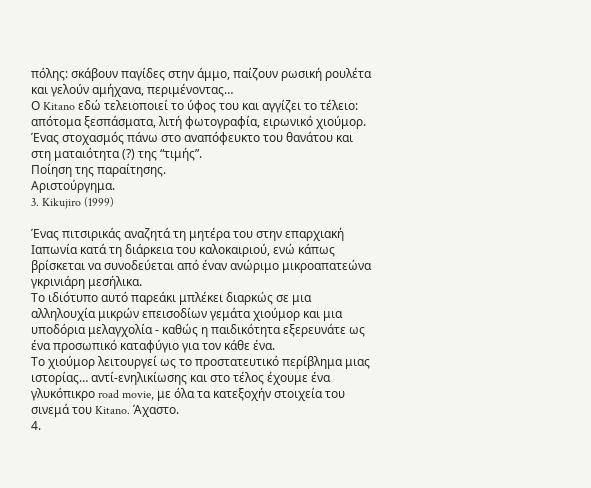πόλης: σκάβουν παγίδες στην άμμο, παίζουν ρωσική ρουλέτα και γελούν αμήχανα, περιμένοντας…
Ο Kitano εδώ τελειοποιεί το ύφος του και αγγίζει το τέλειο: απότομα ξεσπάσματα, λιτή φωτογραφία, ειρωνικό χιούμορ. Ένας στοχασμός πάνω στο αναπόφευκτο του θανάτου και στη ματαιότητα (?) της “τιμής”.
Ποίηση της παραίτησης.
Αριστούργημα.
3. Kikujiro (1999)

Ένας πιτσιρικάς αναζητά τη μητέρα του στην επαρχιακή Ιαπωνία κατά τη διάρκεια του καλοκαιριού, ενώ κάπως βρίσκεται να συνοδεύεται από έναν ανώριμο μικροαπατεώνα γκρινιάρη μεσήλικα.
Το ιδιότυπο αυτό παρεάκι μπλέκει διαρκώς σε μια αλληλουχία μικρών επεισοδίων γεμάτα χιούμορ και μια υποδόρια μελαγχολία - καθώς η παιδικότητα εξερευνάτε ως ένα προσωπικό καταφύγιο για τον κάθε ένα.
Το χιούμορ λειτουργεί ως το προστατευτικό περίβλημα μιας ιστορίας… αντί-ενηλικίωσης και στο τέλος έχουμε ένα γλυκόπικρο road movie, με όλα τα κατεξοχήν στοιχεία του σινεμά του Kitano. Άχαστο.
4.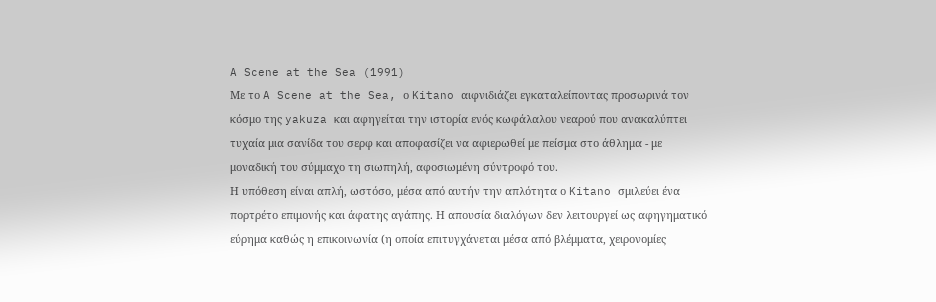A Scene at the Sea (1991)
Με το A Scene at the Sea, ο Kitano αιφνιδιάζει εγκαταλείποντας προσωρινά τον κόσμο της yakuza και αφηγείται την ιστορία ενός κωφάλαλου νεαρού που ανακαλύπτει τυχαία μια σανίδα του σερφ και αποφασίζει να αφιερωθεί με πείσμα στο άθλημα - με μοναδική του σύμμαχο τη σιωπηλή, αφοσιωμένη σύντροφό του.
Η υπόθεση είναι απλή, ωστόσο, μέσα από αυτήν την απλότητα ο Kitano σμιλεύει ένα πορτρέτο επιμονής και άφατης αγάπης. Η απουσία διαλόγων δεν λειτουργεί ως αφηγηματικό εύρημα καθώς η επικοινωνία (η οποία επιτυγχάνεται μέσα από βλέμματα, χειρονομίες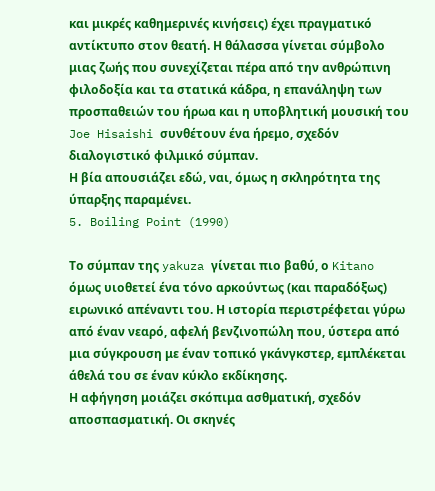και μικρές καθημερινές κινήσεις) έχει πραγματικό αντίκτυπο στον θεατή. Η θάλασσα γίνεται σύμβολο μιας ζωής που συνεχίζεται πέρα από την ανθρώπινη φιλοδοξία και τα στατικά κάδρα, η επανάληψη των προσπαθειών του ήρωα και η υποβλητική μουσική του Joe Hisaishi συνθέτουν ένα ήρεμο, σχεδόν διαλογιστικό φιλμικό σύμπαν.
Η βία απουσιάζει εδώ, ναι, όμως η σκληρότητα της ύπαρξης παραμένει.
5. Boiling Point (1990)

Το σύμπαν της yakuza γίνεται πιο βαθύ, ο Kitano όμως υιοθετεί ένα τόνο αρκούντως (και παραδόξως) ειρωνικό απέναντι του. Η ιστορία περιστρέφεται γύρω από έναν νεαρό, αφελή βενζινοπώλη που, ύστερα από μια σύγκρουση με έναν τοπικό γκάνγκστερ, εμπλέκεται άθελά του σε έναν κύκλο εκδίκησης.
Η αφήγηση μοιάζει σκόπιμα ασθματική, σχεδόν αποσπασματική. Οι σκηνές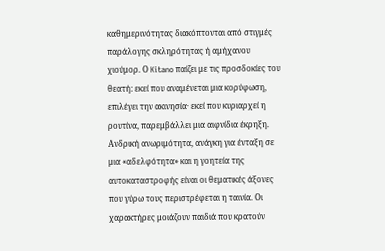καθημερινότητας διακόπτονται από στιγμές παράλογης σκληρότητας ή αμήχανου χιούμορ. Ο Kitano παίζει με τις προσδοκίες του θεατή: εκεί που αναμένεται μια κορύφωση, επιλέγει την ακινησία· εκεί που κυριαρχεί η ρουτίνα, παρεμβάλλει μια αιφνίδια έκρηξη.
Ανδρική ανωριμότητα, ανάγκη για ένταξη σε μια «αδελφότητα» και η γοητεία της αυτοκαταστροφής είναι οι θεματικές άξονες που γύρω τους περιστρέφεται η ταινία. Οι χαρακτήρες μοιάζουν παιδιά που κρατούν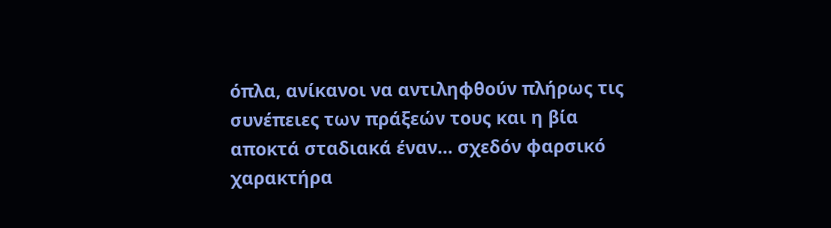όπλα, ανίκανοι να αντιληφθούν πλήρως τις συνέπειες των πράξεών τους και η βία αποκτά σταδιακά έναν… σχεδόν φαρσικό χαρακτήρα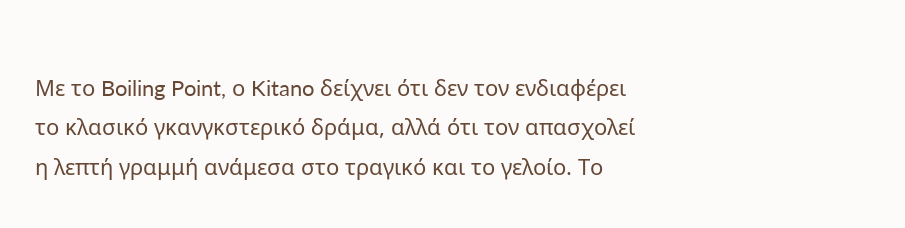Με το Boiling Point, ο Kitano δείχνει ότι δεν τον ενδιαφέρει το κλασικό γκανγκστερικό δράμα, αλλά ότι τον απασχολεί η λεπτή γραμμή ανάμεσα στο τραγικό και το γελοίο. Το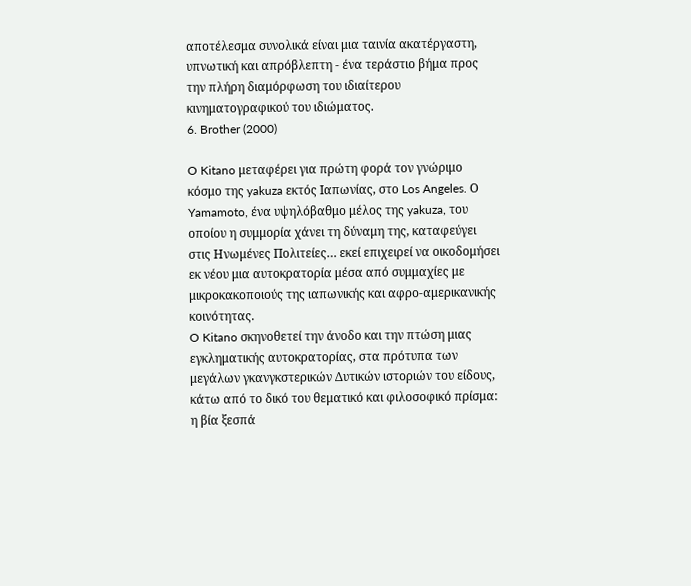αποτέλεσμα συνολικά είναι μια ταινία ακατέργαστη, υπνωτική και απρόβλεπτη - ένα τεράστιο βήμα προς την πλήρη διαμόρφωση του ιδιαίτερου κινηματογραφικού του ιδιώματος.
6. Brother (2000)

O Kitano μεταφέρει για πρώτη φορά τον γνώριμο κόσμο της yakuza εκτός Ιαπωνίας, στο Los Angeles. Ο Yamamoto, ένα υψηλόβαθμο μέλος της yakuza, του οποίου η συμμορία χάνει τη δύναμη της, καταφεύγει στις Ηνωμένες Πολιτείες… εκεί επιχειρεί να οικοδομήσει εκ νέου μια αυτοκρατορία μέσα από συμμαχίες με μικροκακοποιούς της ιαπωνικής και αφρο-αμερικανικής κοινότητας.
O Kitano σκηνοθετεί την άνοδο και την πτώση μιας εγκληματικής αυτοκρατορίας, στα πρότυπα των μεγάλων γκανγκστερικών Δυτικών ιστοριών του είδους, κάτω από το δικό του θεματικό και φιλοσοφικό πρίσμα: η βία ξεσπά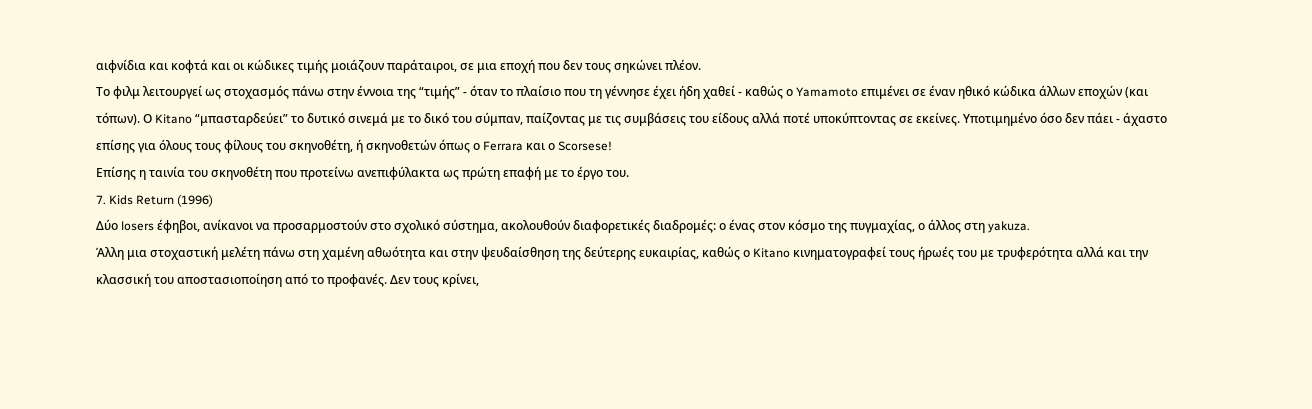αιφνίδια και κοφτά και οι κώδικες τιμής μοιάζουν παράταιροι, σε μια εποχή που δεν τους σηκώνει πλέον.
Το φιλμ λειτουργεί ως στοχασμός πάνω στην έννοια της “τιμής” - όταν το πλαίσιο που τη γέννησε έχει ήδη χαθεί - καθώς ο Yamamoto επιμένει σε έναν ηθικό κώδικα άλλων εποχών (και τόπων). Ο Kitano “μπασταρδεύει” το δυτικό σινεμά με το δικό του σύμπαν, παίζοντας με τις συμβάσεις του είδους αλλά ποτέ υποκύπτοντας σε εκείνες. Υποτιμημένο όσο δεν πάει - άχαστο επίσης για όλους τους φίλους του σκηνοθέτη, ή σκηνοθετών όπως ο Ferrara και ο Scorsese!
Επίσης η ταινία του σκηνοθέτη που προτείνω ανεπιφύλακτα ως πρώτη επαφή με το έργο του.
7. Kids Return (1996)
Δύο losers έφηβοι, ανίκανοι να προσαρμοστούν στο σχολικό σύστημα, ακολουθούν διαφορετικές διαδρομές: ο ένας στον κόσμο της πυγμαχίας, ο άλλος στη yakuza.
Άλλη μια στοχαστική μελέτη πάνω στη χαμένη αθωότητα και στην ψευδαίσθηση της δεύτερης ευκαιρίας, καθώς ο Kitano κινηματογραφεί τους ήρωές του με τρυφερότητα αλλά και την κλασσική του αποστασιοποίηση από το προφανές. Δεν τους κρίνει,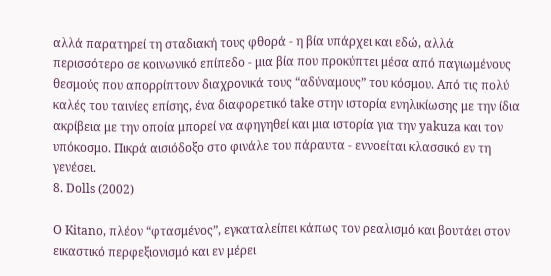αλλά παρατηρεί τη σταδιακή τους φθορά - η βία υπάρχει και εδώ, αλλά περισσότερο σε κοινωνικό επίπεδο - μια βία που προκύπτει μέσα από παγιωμένους θεσμούς που απορρίπτουν διαχρονικά τους “αδύναμους” του κόσμου. Από τις πολύ καλές του ταινίες επίσης, ένα διαφορετικό take στην ιστορία ενηλικίωσης με την ίδια ακρίβεια με την οποία μπορεί να αφηγηθεί και μια ιστορία για την yakuza και τον υπόκοσμο. Πικρά αισιόδοξο στο φινάλε του πάραυτα - εννοείται κλασσικό εν τη γενέσει.
8. Dolls (2002)

Ο Kitano, πλέον “φτασμένος”, εγκαταλείπει κάπως τον ρεαλισμό και βουτάει στον εικαστικό περφεξιονισμό και εν μέρει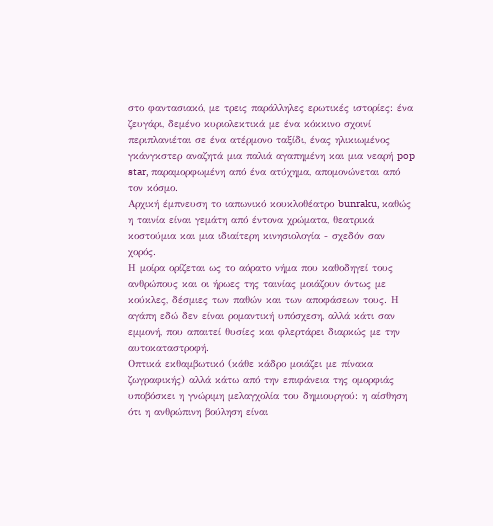στο φαντασιακό, με τρεις παράλληλες ερωτικές ιστορίες: ένα ζευγάρι, δεμένο κυριολεκτικά με ένα κόκκινο σχοινί περιπλανιέται σε ένα ατέρμονο ταξίδι, ένας ηλικιωμένος γκάνγκστερ αναζητά μια παλιά αγαπημένη και μια νεαρή pop star, παραμορφωμένη από ένα ατύχημα, απομονώνεται από τον κόσμο.
Αρχική έμπνευση το ιαπωνικό κουκλοθέατρο bunraku, καθώς η ταινία είναι γεμάτη από έντονα χρώματα, θεατρικά κοστούμια και μια ιδιαίτερη κινησιολογία - σχεδόν σαν χορός.
Η μοίρα ορίζεται ως το αόρατο νήμα που καθοδηγεί τους ανθρώπους και οι ήρωες της ταινίας μοιάζουν όντως με κούκλες, δέσμιες των παθών και των αποφάσεων τους. Η αγάπη εδώ δεν είναι ρομαντική υπόσχεση, αλλά κάτι σαν εμμονή, που απαιτεί θυσίες και φλερτάρει διαρκώς με την αυτοκαταστροφή.
Οπτικά εκθαμβωτικό (κάθε κάδρο μοιάζει με πίνακα ζωγραφικής) αλλά κάτω από την επιφάνεια της ομορφιάς υποβόσκει η γνώριμη μελαγχολία του δημιουργού: η αίσθηση ότι η ανθρώπινη βούληση είναι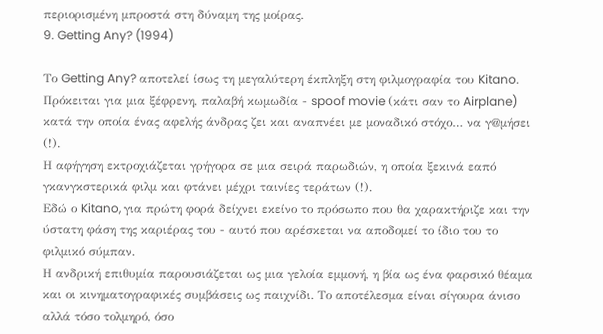περιορισμένη μπροστά στη δύναμη της μοίρας.
9. Getting Any? (1994)

Το Getting Any? αποτελεί ίσως τη μεγαλύτερη έκπληξη στη φιλμογραφία του Kitano. Πρόκειται για μια ξέφρενη, παλαβή κωμωδία - spoof movie (κάτι σαν το Airplane) κατά την οποία ένας αφελής άνδρας ζει και αναπνέει με μοναδικό στόχο… να γ@μήσει
(!).
Η αφήγηση εκτροχιάζεται γρήγορα σε μια σειρά παρωδιών, η οποία ξεκινά εαπό γκανγκστερικά φιλμ και φτάνει μέχρι ταινίες τεράτων (!).
Εδώ ο Kitano, για πρώτη φορά δείχνει εκείνο το πρόσωπο που θα χαρακτήριζε και την ύστατη φάση της καριέρας του - αυτό που αρέσκεται να αποδομεί το ίδιο του το φιλμικό σύμπαν.
Η ανδρική επιθυμία παρουσιάζεται ως μια γελοία εμμονή, η βία ως ένα φαρσικό θέαμα και οι κινηματογραφικές συμβάσεις ως παιχνίδι. Το αποτέλεσμα είναι σίγουρα άνισο αλλά τόσο τολμηρό, όσο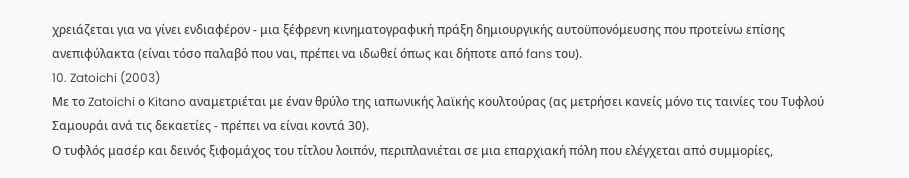χρειάζεται για να γίνει ενδιαφέρον - μια ξέφρενη κινηματογραφική πράξη δημιουργικής αυτοϋπονόμευσης που προτείνω επίσης ανεπιφύλακτα (είναι τόσο παλαβό που ναι, πρέπει να ιδωθεί όπως και δήποτε από fans του).
10. Zatoichi (2003)
Με το Zatoichi ο Kitano αναμετριέται με έναν θρύλο της ιαπωνικής λαϊκής κουλτούρας (ας μετρήσει κανείς μόνο τις ταινίες του Τυφλού Σαμουράι ανά τις δεκαετίες - πρέπει να είναι κοντά 30).
Ο τυφλός μασέρ και δεινός ξιφομάχος του τίτλου λοιπόν, περιπλανιέται σε μια επαρχιακή πόλη που ελέγχεται από συμμορίες,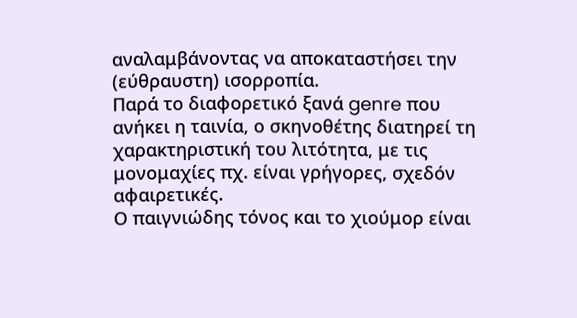αναλαμβάνοντας να αποκαταστήσει την (εύθραυστη) ισορροπία.
Παρά το διαφορετικό ξανά genre που ανήκει η ταινία, ο σκηνοθέτης διατηρεί τη χαρακτηριστική του λιτότητα, με τις μονομαχίες πχ. είναι γρήγορες, σχεδόν αφαιρετικές.
Ο παιγνιώδης τόνος και το χιούμορ είναι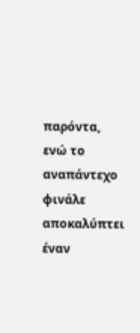παρόντα, ενώ το αναπάντεχο φινάλε αποκαλύπτει έναν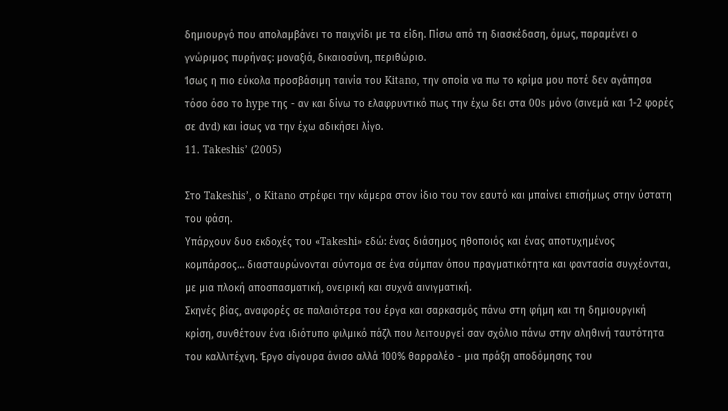δημιουργό που απολαμβάνει το παιχνίδι με τα είδη. Πίσω από τη διασκέδαση, όμως, παραμένει ο γνώριμος πυρήνας: μοναξιά, δικαιοσύνη, περιθώριο.
Ίσως η πιο εύκολα προσβάσιμη ταινία του Kitano, την οποία να πω το κρίμα μου ποτέ δεν αγάπησα τόσο όσο το hype της - αν και δίνω το ελαφρυντικό πως την έχω δει στα 00s μόνο (σινεμά και 1-2 φορές σε dvd) και ίσως να την έχω αδικήσει λίγο.
11. Takeshis’ (2005)

Στο Takeshis’, ο Kitano στρέφει την κάμερα στον ίδιο του τον εαυτό και μπαίνει επισήμως στην ύστατη του φάση.
Υπάρχουν δυο εκδοχές του «Takeshi» εδώ: ένας διάσημος ηθοποιός και ένας αποτυχημένος κομπάρσος… διασταυρώνονται σύντομα σε ένα σύμπαν όπου πραγματικότητα και φαντασία συγχέονται, με μια πλοκή αποσπασματική, ονειρική και συχνά αινιγματική.
Σκηνές βίας, αναφορές σε παλαιότερα του έργα και σαρκασμός πάνω στη φήμη και τη δημιουργική κρίση, συνθέτουν ένα ιδιότυπο φιλμικό πάζλ που λειτουργεί σαν σχόλιο πάνω στην αληθινή ταυτότητα του καλλιτέχνη. Έργο σίγουρα άνισο αλλά 100% θαρραλέο - μια πράξη αποδόμησης του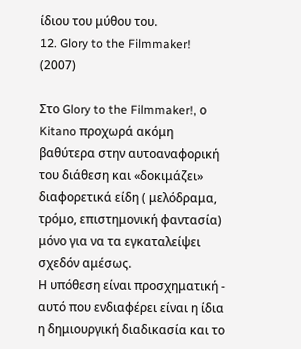ίδιου του μύθου του.
12. Glory to the Filmmaker! (2007)

Στο Glory to the Filmmaker!, ο Kitano προχωρά ακόμη βαθύτερα στην αυτοαναφορική του διάθεση και «δοκιμάζει» διαφορετικά είδη ( μελόδραμα, τρόμο, επιστημονική φαντασία) μόνο για να τα εγκαταλείψει σχεδόν αμέσως.
Η υπόθεση είναι προσχηματική - αυτό που ενδιαφέρει είναι η ίδια η δημιουργική διαδικασία και το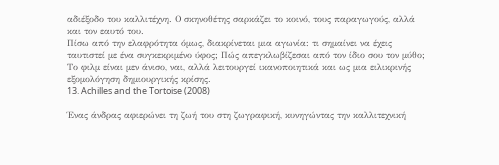αδιέξοδο του καλλιτέχνη. Ο σκηνοθέτης σαρκάζει το κοινό, τους παραγωγούς, αλλά και τον εαυτό του.
Πίσω από την ελαφρότητα όμως, διακρίνεται μια αγωνία: τι σημαίνει να έχεις ταυτιστεί με ένα συγκεκριμένο ύφος; Πώς απεγκλωβίζεσαι από τον ίδιο σου τον μύθο; Το φιλμ είναι μεν άνισο, ναι, αλλά λειτουργεί ικανοποιητικά και ως μια ειλικρινής εξομολόγηση δημιουργικής κρίσης.
13. Achilles and the Tortoise (2008)

Ένας άνδρας αφιερώνει τη ζωή του στη ζωγραφική, κυνηγώντας την καλλιτεχνική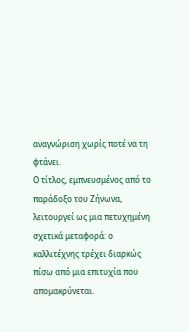αναγνώριση χωρίς ποτέ να τη φτάνει.
Ο τίτλος, εμπνευσμένος από το παράδοξο του Ζήνωνα, λειτουργεί ως μια πετυχημένη σχετικά μεταφορά: ο καλλιτέχνης τρέχει διαρκώς πίσω από μια επιτυχία που απομακρύνεται.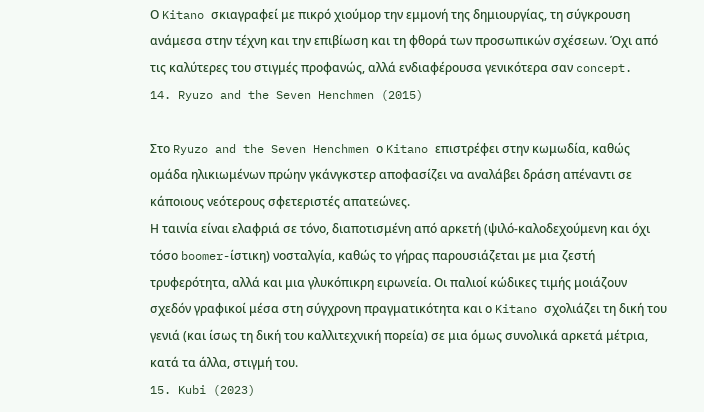Ο Kitano σκιαγραφεί με πικρό χιούμορ την εμμονή της δημιουργίας, τη σύγκρουση ανάμεσα στην τέχνη και την επιβίωση και τη φθορά των προσωπικών σχέσεων. Όχι από τις καλύτερες του στιγμές προφανώς, αλλά ενδιαφέρουσα γενικότερα σαν concept.
14. Ryuzo and the Seven Henchmen (2015)

Στο Ryuzo and the Seven Henchmen ο Kitano επιστρέφει στην κωμωδία, καθώς ομάδα ηλικιωμένων πρώην γκάνγκστερ αποφασίζει να αναλάβει δράση απέναντι σε κάποιους νεότερους σφετεριστές απατεώνες.
Η ταινία είναι ελαφριά σε τόνο, διαποτισμένη από αρκετή (ψιλό-καλοδεχούμενη και όχι τόσο boomer-ίστικη) νοσταλγία, καθώς το γήρας παρουσιάζεται με μια ζεστή τρυφερότητα, αλλά και μια γλυκόπικρη ειρωνεία. Οι παλιοί κώδικες τιμής μοιάζουν σχεδόν γραφικοί μέσα στη σύγχρονη πραγματικότητα και ο Kitano σχολιάζει τη δική του γενιά (και ίσως τη δική του καλλιτεχνική πορεία) σε μια όμως συνολικά αρκετά μέτρια, κατά τα άλλα, στιγμή του.
15. Kubi (2023)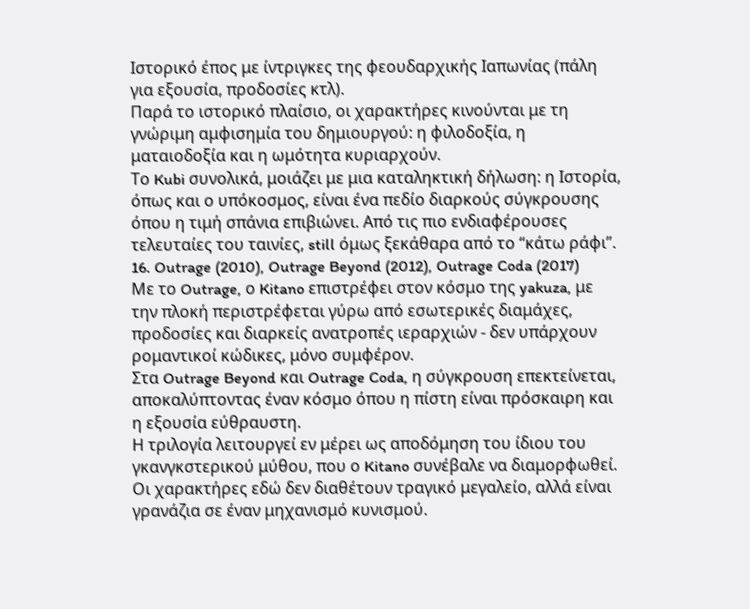Ιστορικό έπος με ίντριγκες της φεουδαρχικής Ιαπωνίας (πάλη για εξουσία, προδοσίες κτλ).
Παρά το ιστορικό πλαίσιο, οι χαρακτήρες κινούνται με τη γνώριμη αμφισημία του δημιουργού: η φιλοδοξία, η ματαιοδοξία και η ωμότητα κυριαρχούν.
Το Kubi συνολικά, μοιάζει με μια καταληκτική δήλωση: η Ιστορία, όπως και ο υπόκοσμος, είναι ένα πεδίο διαρκούς σύγκρουσης όπου η τιμή σπάνια επιβιώνει. Από τις πιο ενδιαφέρουσες τελευταίες του ταινίες, still όμως ξεκάθαρα από το “κάτω ράφι”.
16. Outrage (2010), Outrage Beyond (2012), Outrage Coda (2017)
Με το Outrage, ο Kitano επιστρέφει στον κόσμο της yakuza, με την πλοκή περιστρέφεται γύρω από εσωτερικές διαμάχες, προδοσίες και διαρκείς ανατροπές ιεραρχιών - δεν υπάρχουν ρομαντικοί κώδικες, μόνο συμφέρον.
Στα Outrage Beyond και Outrage Coda, η σύγκρουση επεκτείνεται, αποκαλύπτοντας έναν κόσμο όπου η πίστη είναι πρόσκαιρη και η εξουσία εύθραυστη.
Η τριλογία λειτουργεί εν μέρει ως αποδόμηση του ίδιου του γκανγκστερικού μύθου, που ο Kitano συνέβαλε να διαμορφωθεί. Οι χαρακτήρες εδώ δεν διαθέτουν τραγικό μεγαλείο, αλλά είναι γρανάζια σε έναν μηχανισμό κυνισμού.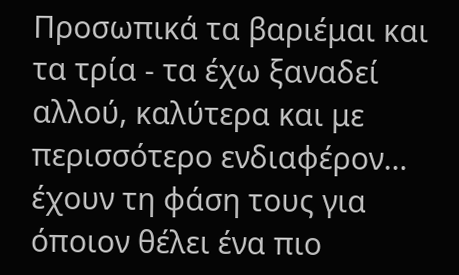Προσωπικά τα βαριέμαι και τα τρία - τα έχω ξαναδεί αλλού, καλύτερα και με περισσότερο ενδιαφέρον… έχουν τη φάση τους για όποιον θέλει ένα πιο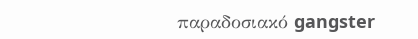παραδοσιακό gangster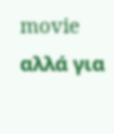movie αλλά για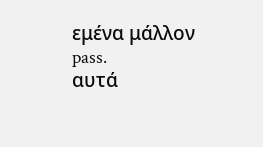εμένα μάλλον pass.
αυτά